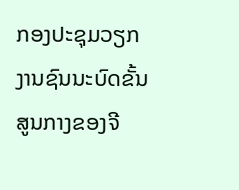ກອງປະຊຸມວຽກງານຊົນນະບົດຂັ້ນສູນກາງຂອງຈີ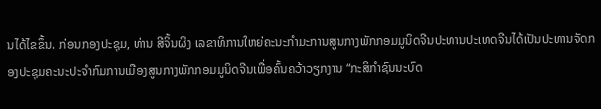ນໄດ້ໄຂຂຶ້ນ. ກ່ອນກອງປະຊຸມ, ທ່ານ ສີຈິ້ນຜິງ ເລຂາທິການໃຫຍ່ຄະນະກຳມະການສູນກາງພັກກອມມູນິດຈີນປະທານປະເທດຈີນໄດ້ເປັນປະທານຈັດກອງປະຊຸມຄະນະປະຈຳກົມການເມືອງສູນກາງພັກກອມມູນິດຈີນເພື່ອຄົ້ນຄວ້າວຽກງານ “ກະສິກຳຊົນນະບົດ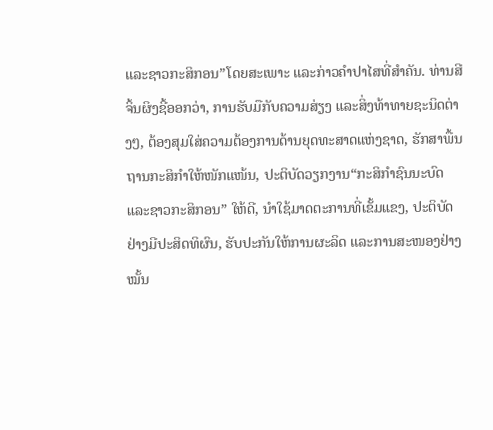ແລະຊາວກະສິກອນ”ໂດຍສະເພາະ ແລະກ່າວຄຳປາໄສທີ່ສຳຄັນ. ທ່ານສີຈິ້ນຜິງຊີ້ອອກວ່າ, ການຮັບມືກັບຄວາມສ່ຽງ ແລະສິ່ງທ້າທາຍຊະນິດຕ່າງໆ, ຕ້ອງສຸມໃສ່ຄວາມຕ້ອງການດ້ານຍຸດທະສາດແຫ່ງຊາດ, ຮັກສາພື້ນຖານກະສິກຳໃຫ້ໜັກແໜ້ນ, ປະຕິບັດວຽກງານ“ກະສິກຳຊົນນະບົດ ແລະຊາວກະສິກອນ” ໃຫ້ດີ, ນຳໃຊ້ມາດຕະການທີ່ເຂັ້ມແຂງ, ປະຕິບັດຢ່າງມີປະສິດທິຜົນ, ຮັບປະກັນໃຫ້ການຜະລິດ ແລະການສະໜອງຢ່າງໝັ້ນ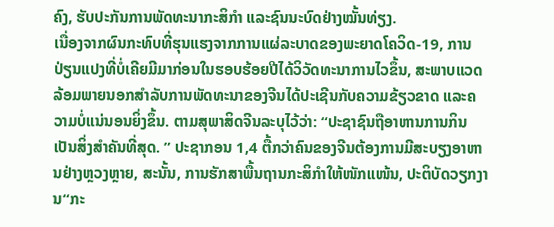ຄົງ, ຮັບປະກັນການພັດທະນາກະສິກຳ ແລະຊົນນະບົດຢ່າງໝັ້ນທ່ຽງ.
ເນື່ອງຈາກຜົນກະທົບທີ່ຮຸນແຮງຈາກການແຜ່ລະບາດຂອງພະຍາດໂຄວິດ-19, ການປ່ຽນແປງທີ່ບໍ່ເຄີຍມີມາກ່ອນໃນຮອບຮ້ອຍປີໄດ້ວິວັດທະນາການໄວຂຶ້ນ, ສະພາບແວດລ້ອມພາຍນອກສຳລັບການພັດທະນາຂອງຈີນໄດ້ປະເຊີນກັບຄວາມຂ້ຽວຂາດ ແລະຄວາມບໍ່ແນ່ນອນຍິ່ງຂຶ້ນ. ຕາມສຸພາສິດຈີນລະບຸໄວ້ວ່າ: “ປະຊາຊົນຖືອາຫານການກິນເປັນສິ່ງສຳຄັນທີ່ສຸດ. ” ປະຊາກອນ 1,4 ຕື້ກວ່າຄົນຂອງຈີນຕ້ອງການມີສະບຽງອາຫານຢ່າງຫຼວງຫຼາຍ, ສະນັ້ນ, ການຮັກສາພື້ນຖານກະສິກຳໃຫ້ໜັກແໜ້ນ, ປະຕິບັດວຽກງານ“ກະ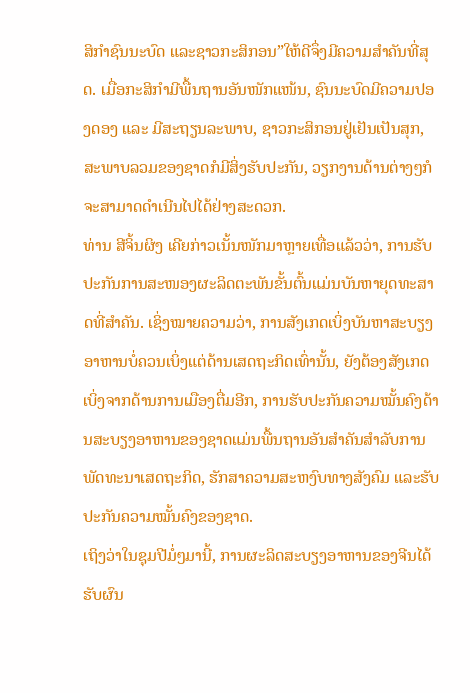ສິກຳຊົນນະບົດ ແລະຊາວກະສິກອນ”ໃຫ້ດີຈຶ່ງມີຄວາມສຳຄັນທີ່ສຸດ. ເມື່ອກະສິກຳມີພື້ນຖານອັນໜັກແໜ້ນ, ຊົນນະບົດມີຄວາມປອງດອງ ແລະ ມີສະຖຽນລະພາບ, ຊາວກະສິກອນຢູ່ເຢັນເປັນສຸກ, ສະພາບລວມຂອງຊາດກໍມີສິ່ງຮັບປະກັນ, ວຽກງານດ້ານຕ່າງໆກໍຈະສາມາດດຳເນີນໄປໄດ້ຢ່າງສະດວກ.
ທ່ານ ສີຈິ້ນຜິງ ເຄີຍກ່າວເນັ້ນໜັກມາຫຼາຍເທື່ອແລ້ວວ່າ, ການຮັບປະກັນການສະໜອງຜະລິດຕະພັນຂັ້ນຕົ້ນແມ່ນບັນຫາຍຸດທະສາດທີ່ສຳຄັນ. ເຊິ່ງໝາຍຄວາມວ່າ, ການສັງເກດເບິ່ງບັນຫາສະບຽງອາຫານບໍ່ຄວນເບິ່ງແຕ່ດ້ານເສດຖະກິດເທົ່ານັ້ນ, ຍັງຕ້ອງສັງເກດເບິ່ງຈາກດ້ານການເມືອງຕື່ມອີກ, ການຮັບປະກັນຄວາມໝັ້ນຄົງດ້ານສະບຽງອາຫານຂອງຊາດແມ່ນພື້ນຖານອັນສຳຄັນສຳລັບການພັດທະນາເສດຖະກິດ, ຮັກສາຄວາມສະຫງົບທາງສັງຄົມ ແລະຮັບປະກັນຄວາມໝັ້ນຄົງຂອງຊາດ.
ເຖິງວ່າໃນຊຸມປີມໍ່ໆມານີ້, ການຜະລິດສະບຽງອາຫານຂອງຈີນໄດ້ຮັບຜົນ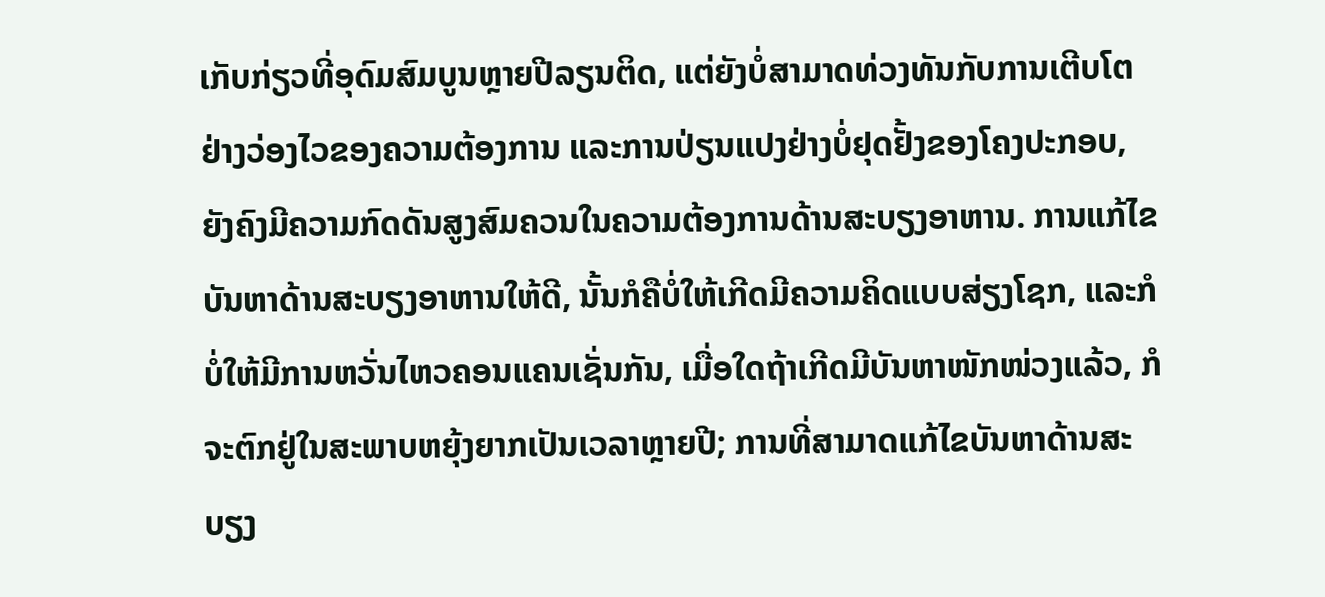ເກັບກ່ຽວທີ່ອຸດົມສົມບູນຫຼາຍປີລຽນຕິດ, ແຕ່ຍັງບໍ່ສາມາດທ່ວງທັນກັບການເຕີບໂຕຢ່າງວ່ອງໄວຂອງຄວາມຕ້ອງການ ແລະການປ່ຽນແປງຢ່າງບໍ່ຢຸດຢັ້ງຂອງໂຄງປະກອບ, ຍັງຄົງມີຄວາມກົດດັນສູງສົມຄວນໃນຄວາມຕ້ອງການດ້ານສະບຽງອາຫານ. ການແກ້ໄຂບັນຫາດ້ານສະບຽງອາຫານໃຫ້ດີ, ນັ້ນກໍຄືບໍ່ໃຫ້ເກີດມີຄວາມຄິດແບບສ່ຽງໂຊກ, ແລະກໍບໍ່ໃຫ້ມີການຫວັ່ນໄຫວຄອນແຄນເຊັ່ນກັນ, ເມື່ອໃດຖ້າເກີດມີບັນຫາໜັກໜ່ວງແລ້ວ, ກໍຈະຕົກຢູ່ໃນສະພາບຫຍຸ້ງຍາກເປັນເວລາຫຼາຍປີ; ການທີ່ສາມາດແກ້ໄຂບັນຫາດ້ານສະບຽງ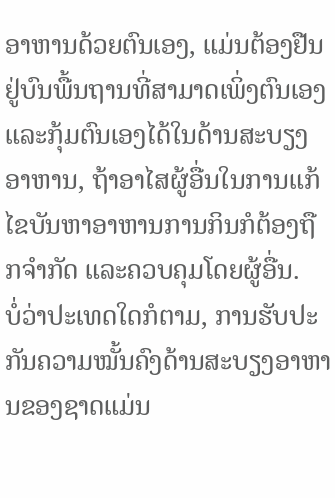ອາຫານດ້ວຍຕົນເອງ, ແມ່ນຕ້ອງຢືນຢູ່ບົນພື້ນຖານທີ່ສາມາດເພິ່ງຕົນເອງ ແລະກຸ້ມຕົນເອງໄດ້ໃນດ້ານສະບຽງອາຫານ, ຖ້າອາໄສຜູ້ອື່ນໃນການແກ້ໄຂບັນຫາອາຫານການກິນກໍຕ້ອງຖືກຈຳກັດ ແລະຄວບຄຸມໂດຍຜູ້ອື່ນ.
ບໍ່ວ່າປະເທດໃດກໍຕາມ, ການຮັບປະກັນຄວາມໝັ້ນຄົງດ້ານສະບຽງອາຫານຂອງຊາດແມ່ນ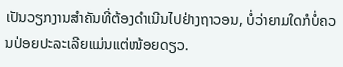ເປັນວຽກງານສຳຄັນທີ່ຕ້ອງດຳເນີນໄປຢ່າງຖາວອນ, ບໍ່ວ່າຍາມໃດກໍບໍ່ຄວນປ່ອຍປະລະເລີຍແມ່ນແຕ່ໜ້ອຍດຽວ.